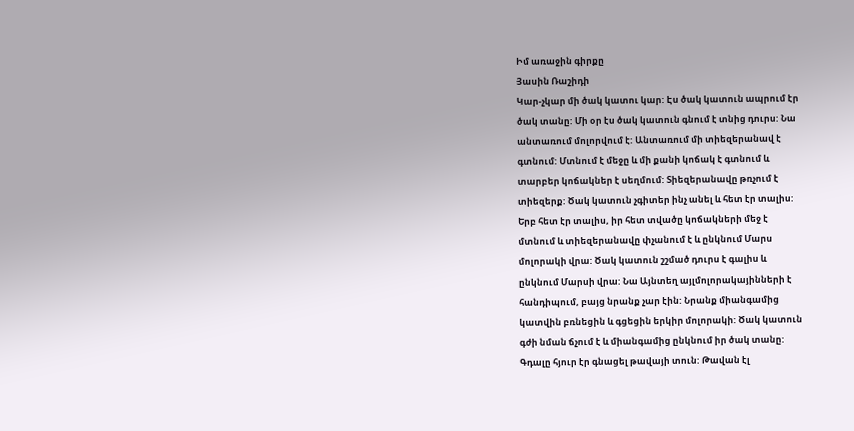Իմ առաջին գիրքը
Յասին Ռաշիդի
Կար-չկար մի ծակ կատու կար: Էս ծակ կատուն ապրում էր
ծակ տանը: Մի օր էս ծակ կատուն գնում է տնից դուրս: Նա
անտառում մոլորվում է: Անտառում մի տիեզերանավ է
գտնում: Մտնում է մեջը և մի քանի կոճակ է գտնում և
տարբեր կոճակներ է սեղմում: Տիեզերանավը թռչում է
տիեզերք: Ծակ կատուն չգիտեր ինչ անել և հետ էր տալիս:
Երբ հետ էր տալիս, իր հետ տվածը կոճակների մեջ է
մտնում և տիեզերանավը փչանում է և ընկնում Մարս
մոլորակի վրա: Ծակ կատուն շշմած դուրս է գալիս և
ընկնում Մարսի վրա: Նա Այնտեղ այլմոլորակայինների է
հանդիպում, բայց նրանք չար էին: Նրանք միանգամից
կատվին բռնեցին և գցեցին երկիր մոլորակի: Ծակ կատուն
գժի նման ճչում է և միանգամից ընկնում իր ծակ տանը:
Գդալը հյուր էր գնացել թավայի տուն: Թավան էլ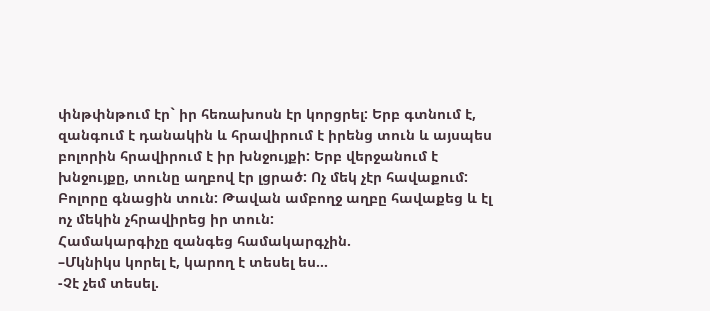փնթփնթում էր` իր հեռախոսն էր կորցրել: Երբ գտնում է,
զանգում է դանակին և հրավիրում է իրենց տուն և այսպես
բոլորին հրավիրում է իր խնջույքի: Երբ վերջանում է
խնջույքը, տունը աղբով էր լցրած: Ոչ մեկ չէր հավաքում:
Բոլորը գնացին տուն: Թավան ամբողջ աղբը հավաքեց և էլ
ոչ մեկին չհրավիրեց իր տուն:
Համակարգիչը զանգեց համակարգչին.
–Մկնիկս կորել է, կարող է տեսել ես…
-Չէ չեմ տեսել.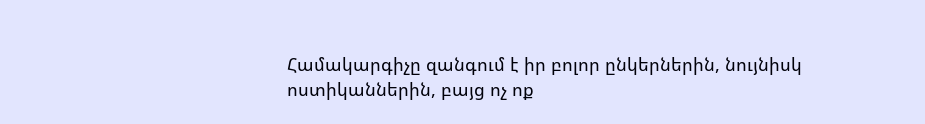Համակարգիչը զանգում է իր բոլոր ընկերներին, նույնիսկ
ոստիկաններին, բայց ոչ ոք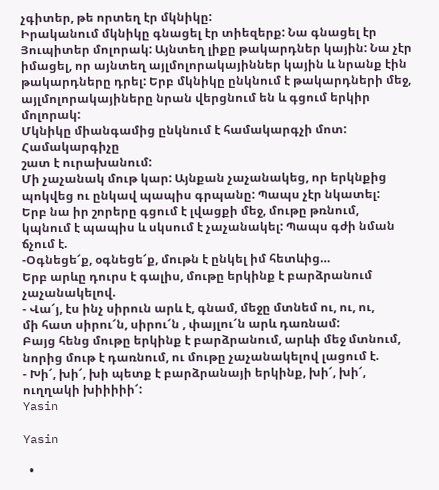չգիտեր, թե որտեղ էր մկնիկը:
Իրականում մկնիկը գնացել էր տիեզերք: Նա գնացել էր
Յուպիտեր մոլորակ: Այնտեղ լիքը թակարդներ կային: Նա չէր
իմացել, որ այնտեղ այլմոլորակայիններ կային և նրանք էին
թակարդները դրել: Երբ մկնիկը ընկնում է թակարդների մեջ,
այլմոլորակայիները նրան վերցնում են և գցում երկիր մոլորակ:
Մկնիկը միանգամից ընկնում է համակարգչի մոտ: Համակարգիչը
շատ է ուրախանում:
Մի չաչանակ մութ կար: Այնքան չաչանակեց, որ երկնքից
պոկվեց ու ընկավ պապիս գրպանը: Պապս չէր նկատել:
Երբ նա իր շորերը գցում է լվացքի մեջ, մութը թռնում,
կպնում է պապիս և սկսում է չաչանակել: Պապս գժի նման
ճչում է.
-Օգնեցե՜ք, օգնեցե՜ք, մութն է ընկել իմ հետևից…
Երբ արևը դուրս է գալիս, մութը երկինք է բարձրանում
չաչանակելով.
- Վա՜յ, էս ինչ սիրուն արև է, գնամ, մեջը մտնեմ ու, ու, ու,
մի հատ սիրու՜ն, սիրու՜ն , փայլու՜ն արև դառնամ:
Բայց հենց մութը երկինք է բարձրանում, արևի մեջ մտնում,
նորից մութ է դառնում, ու մութը չաչանակելով լացում է.
- Խի՜, խի՜, խի պետք է բարձրանայի երկինք, խի՜, խի՜,
ուղղակի խիիիիի՜:
Yasin

Yasin

  •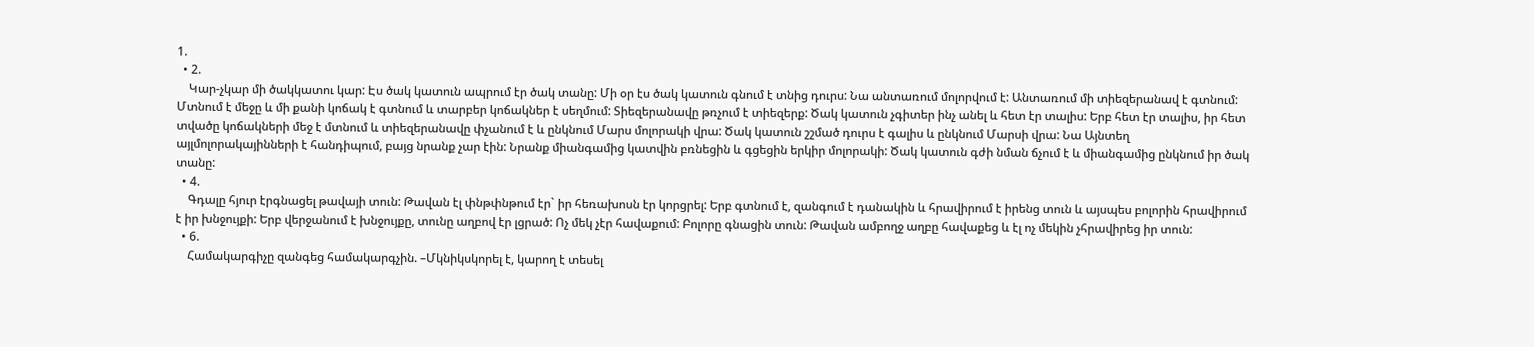1.
  • 2.
    Կար-չկար մի ծակկատու կար: Էս ծակ կատուն ապրում էր ծակ տանը: Մի օր էս ծակ կատուն գնում է տնից դուրս: Նա անտառում մոլորվում է: Անտառում մի տիեզերանավ է գտնում: Մտնում է մեջը և մի քանի կոճակ է գտնում և տարբեր կոճակներ է սեղմում: Տիեզերանավը թռչում է տիեզերք: Ծակ կատուն չգիտեր ինչ անել և հետ էր տալիս: Երբ հետ էր տալիս, իր հետ տվածը կոճակների մեջ է մտնում և տիեզերանավը փչանում է և ընկնում Մարս մոլորակի վրա: Ծակ կատուն շշմած դուրս է գալիս և ընկնում Մարսի վրա: Նա Այնտեղ այլմոլորակայինների է հանդիպում, բայց նրանք չար էին: Նրանք միանգամից կատվին բռնեցին և գցեցին երկիր մոլորակի: Ծակ կատուն գժի նման ճչում է և միանգամից ընկնում իր ծակ տանը:
  • 4.
    Գդալը հյուր էրգնացել թավայի տուն: Թավան էլ փնթփնթում էր` իր հեռախոսն էր կորցրել: Երբ գտնում է, զանգում է դանակին և հրավիրում է իրենց տուն և այսպես բոլորին հրավիրում է իր խնջույքի: Երբ վերջանում է խնջույքը, տունը աղբով էր լցրած: Ոչ մեկ չէր հավաքում: Բոլորը գնացին տուն: Թավան ամբողջ աղբը հավաքեց և էլ ոչ մեկին չհրավիրեց իր տուն:
  • 6.
    Համակարգիչը զանգեց համակարգչին. –Մկնիկսկորել է, կարող է տեսել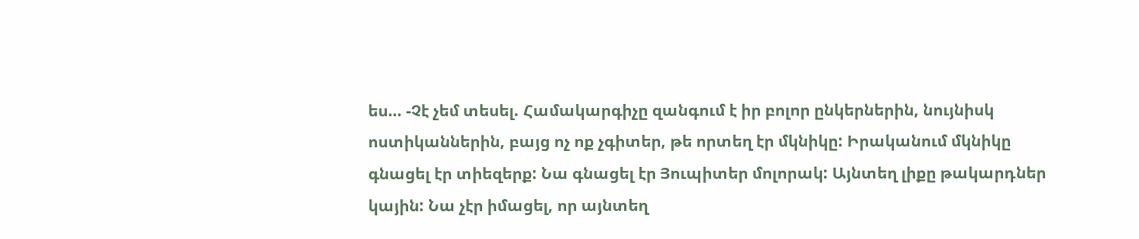ես… -Չէ չեմ տեսել. Համակարգիչը զանգում է իր բոլոր ընկերներին, նույնիսկ ոստիկաններին, բայց ոչ ոք չգիտեր, թե որտեղ էր մկնիկը: Իրականում մկնիկը գնացել էր տիեզերք: Նա գնացել էր Յուպիտեր մոլորակ: Այնտեղ լիքը թակարդներ կային: Նա չէր իմացել, որ այնտեղ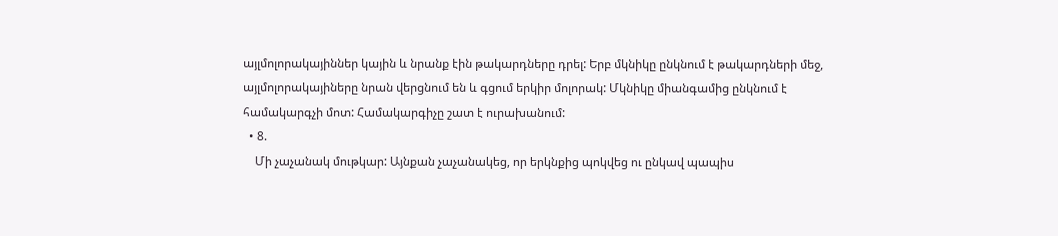այլմոլորակայիններ կային և նրանք էին թակարդները դրել: Երբ մկնիկը ընկնում է թակարդների մեջ, այլմոլորակայիները նրան վերցնում են և գցում երկիր մոլորակ: Մկնիկը միանգամից ընկնում է համակարգչի մոտ: Համակարգիչը շատ է ուրախանում:
  • 8.
    Մի չաչանակ մութկար: Այնքան չաչանակեց, որ երկնքից պոկվեց ու ընկավ պապիս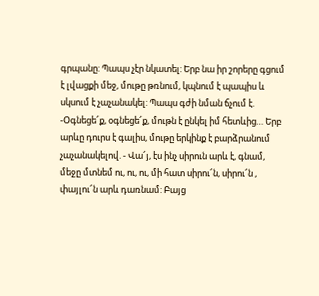գրպանը: Պապս չէր նկատել: Երբ նա իր շորերը գցում է լվացքի մեջ, մութը թռնում, կպնում է պապիս և սկսում է չաչանակել: Պապս գժի նման ճչում է. -Օգնեցե՜ք, օգնեցե՜ք, մութն է ընկել իմ հետևից… Երբ արևը դուրս է գալիս, մութը երկինք է բարձրանում չաչանակելով. - Վա՜յ, էս ինչ սիրուն արև է, գնամ, մեջը մտնեմ ու, ու, ու, մի հատ սիրու՜ն, սիրու՜ն , փայլու՜ն արև դառնամ: Բայց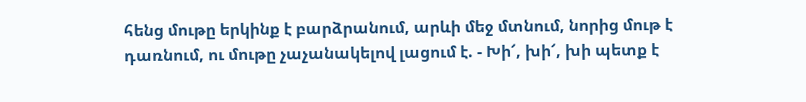հենց մութը երկինք է բարձրանում, արևի մեջ մտնում, նորից մութ է դառնում, ու մութը չաչանակելով լացում է. - Խի՜, խի՜, խի պետք է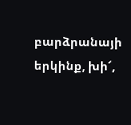բարձրանայի երկինք, խի՜,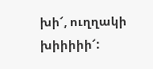խի՜, ուղղակի խիիիիի՜: